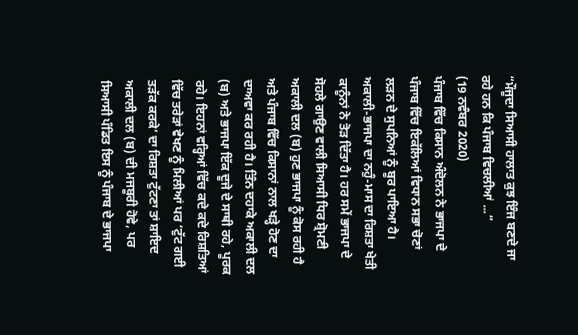“ਮੌਜੂਦਾ ਸਿਆਸੀ ਹਾਲਾਤ ਕੁਝ ਇੰਜ ਬਣਦੇ ਜਾ ਰਹੇ ਹਨ ਕਿ ਪੰਜਾਬ ਵਿਚਲੀਆਂ ...”
(19 ਨਵੰਬਰ 2020)
ਪੰਜਾਬ ਵਿੱਚ ਕਿਸਾਨ ਅੰਦੋਲਨ ਨੇ ਭਾਜਪਾ ਦੇ ਪੰਜਾਬ ਵਿੱਚ ਇਕੱਲਿਆਂ ਵਿਧਾਨ ਸਭਾ ਚੋਣਾਂ ਲੜਨ ਦੇ ਸੁਪਨਿਆਂ ਨੂੰ ਬੂਰ ਪਾਇਆ ਹੈ। ਅਕਾਲੀ-ਭਾਜਪਾ ਦਾ ਨਹੁੰ-ਮਾਸ ਦਾ ਰਿਸ਼ਤਾ ਖੇਤੀ ਕਾਨੂੰਨਾਂ ਨੇ ਤੋੜ ਦਿੱਤਾ ਹੈ। ਹਰ ਸਮੇਂ ਭਾਜਪਾ ਦੇ ਸੋਹਲੇ ਗਾਉਣ ਵਾਲੀ ਸਿਆਸੀ ਧਿਰ ਸ਼੍ਰੋਮਣੀ ਅਕਾਲੀ ਦਲ (ਬ) ਹੁਣ ਭਾਜਪਾ ਨੂੰ ਕੋਸ ਰਹੀ ਹੈ ਅਤੇ ਪੰਜਾਬ ਵਿੱਚ ਕਿਸਾਨਾਂ ਨਾਲ ਖੜ੍ਹੇ ਹੋਣ ਦਾ ਦਾਅਵਾ ਕਰ ਰਹੀ ਹੈ। ਤਿੰਨ ਦਹਾਕੇ ਅਕਾਲੀ ਦਲ (ਬ) ਅਤੇ ਭਾਜਪਾ ਇੱਕ ਦੂਜੇ ਦੇ ਸਾਥੀ ਰਹੇ, ਪੂਰਕ ਰਹੇ। ਇਹਨਾਂ ਵਰ੍ਹਿਆਂ ਵਿੱਚ ਕਦੇ ਕਦੇ ਰਿਸ਼ਤਿਆਂ ਵਿੱਚ ਤਰੇੜਾਂ ਵੇਖਣ ਨੂੰ ਮਿਲੀਆਂ ਪਰ ‘ਟੁੱਟ ਗਈ ਤੜੱਕ ਕਰਕੇ’ ਦਾ ਰਿਸ਼ਤਾ ਟੁੱਟਣਾ ਤਾਂ ਸ਼ਾਇਦ ਅਕਾਲੀ ਦਲ (ਬ) ਦੀ ਮਜਬੂਰੀ ਹੋਵੇ, ਪਰ ਸਿਆਸੀ ਪੰਡਿਤ ਇਸ ਨੂੰ ਪੰਜਾਬ ਦੇ ਭਾਜਪਾ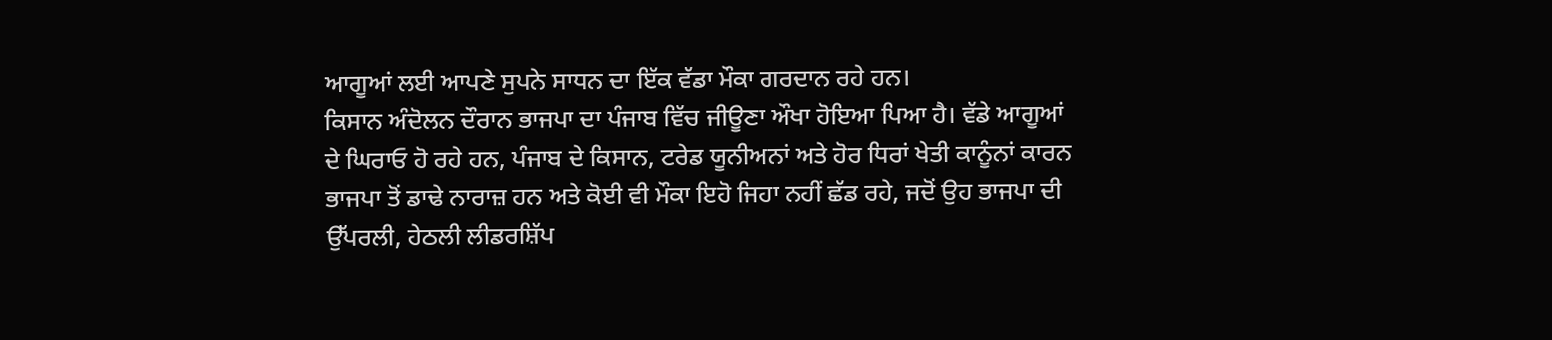ਆਗੂਆਂ ਲਈ ਆਪਣੇ ਸੁਪਨੇ ਸਾਧਨ ਦਾ ਇੱਕ ਵੱਡਾ ਮੌਕਾ ਗਰਦਾਨ ਰਹੇ ਹਨ।
ਕਿਸਾਨ ਅੰਦੋਲਨ ਦੌਰਾਨ ਭਾਜਪਾ ਦਾ ਪੰਜਾਬ ਵਿੱਚ ਜੀਊਣਾ ਔਖਾ ਹੋਇਆ ਪਿਆ ਹੈ। ਵੱਡੇ ਆਗੂਆਂ ਦੇ ਘਿਰਾਓ ਹੋ ਰਹੇ ਹਨ, ਪੰਜਾਬ ਦੇ ਕਿਸਾਨ, ਟਰੇਡ ਯੂਨੀਅਨਾਂ ਅਤੇ ਹੋਰ ਧਿਰਾਂ ਖੇਤੀ ਕਾਨੂੰਨਾਂ ਕਾਰਨ ਭਾਜਪਾ ਤੋਂ ਡਾਢੇ ਨਾਰਾਜ਼ ਹਨ ਅਤੇ ਕੋਈ ਵੀ ਮੌਕਾ ਇਹੋ ਜਿਹਾ ਨਹੀਂ ਛੱਡ ਰਹੇ, ਜਦੋਂ ਉਹ ਭਾਜਪਾ ਦੀ ਉੱਪਰਲੀ, ਹੇਠਲੀ ਲੀਡਰਸ਼ਿੱਪ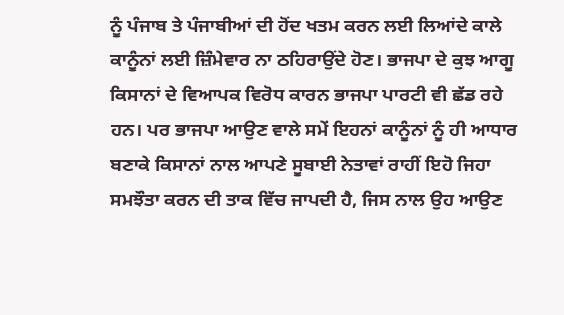ਨੂੰ ਪੰਜਾਬ ਤੇ ਪੰਜਾਬੀਆਂ ਦੀ ਹੋਂਦ ਖਤਮ ਕਰਨ ਲਈ ਲਿਆਂਦੇ ਕਾਲੇ ਕਾਨੂੰਨਾਂ ਲਈ ਜ਼ਿੰਮੇਵਾਰ ਨਾ ਠਹਿਰਾਉਂਦੇ ਹੋਣ। ਭਾਜਪਾ ਦੇ ਕੁਝ ਆਗੂ ਕਿਸਾਨਾਂ ਦੇ ਵਿਆਪਕ ਵਿਰੋਧ ਕਾਰਨ ਭਾਜਪਾ ਪਾਰਟੀ ਵੀ ਛੱਡ ਰਹੇ ਹਨ। ਪਰ ਭਾਜਪਾ ਆਉਣ ਵਾਲੇ ਸਮੇਂ ਇਹਨਾਂ ਕਾਨੂੰਨਾਂ ਨੂੰ ਹੀ ਆਧਾਰ ਬਣਾਕੇ ਕਿਸਾਨਾਂ ਨਾਲ ਆਪਣੇ ਸੂਬਾਈ ਨੇਤਾਵਾਂ ਰਾਹੀਂ ਇਹੋ ਜਿਹਾ ਸਮਝੌਤਾ ਕਰਨ ਦੀ ਤਾਕ ਵਿੱਚ ਜਾਪਦੀ ਹੈ, ਜਿਸ ਨਾਲ ਉਹ ਆਉਣ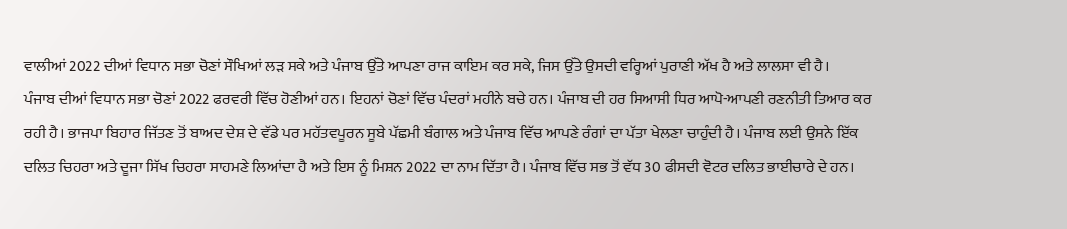ਵਾਲੀਆਂ 2022 ਦੀਆਂ ਵਿਧਾਨ ਸਭਾ ਚੋਣਾਂ ਸੌਖਿਆਂ ਲੜ ਸਕੇ ਅਤੇ ਪੰਜਾਬ ਉੱਤੇ ਆਪਣਾ ਰਾਜ ਕਾਇਮ ਕਰ ਸਕੇ, ਜਿਸ ਉੱਤੇ ਉਸਦੀ ਵਰ੍ਹਿਆਂ ਪੁਰਾਣੀ ਅੱਖ ਹੈ ਅਤੇ ਲਾਲਸਾ ਵੀ ਹੈ।
ਪੰਜਾਬ ਦੀਆਂ ਵਿਧਾਨ ਸਭਾ ਚੋਣਾਂ 2022 ਫਰਵਰੀ ਵਿੱਚ ਹੋਣੀਆਂ ਹਨ। ਇਹਨਾਂ ਚੋਣਾਂ ਵਿੱਚ ਪੰਦਰਾਂ ਮਹੀਨੇ ਬਚੇ ਹਨ। ਪੰਜਾਬ ਦੀ ਹਰ ਸਿਆਸੀ ਧਿਰ ਆਪੋ-ਆਪਣੀ ਰਣਨੀਤੀ ਤਿਆਰ ਕਰ ਰਹੀ ਹੈ। ਭਾਜਪਾ ਬਿਹਾਰ ਜਿੱਤਣ ਤੋਂ ਬਾਅਦ ਦੇਸ਼ ਦੇ ਵੱਡੇ ਪਰ ਮਹੱਤਵਪੂਰਨ ਸੂਬੇ ਪੱਛਮੀ ਬੰਗਾਲ ਅਤੇ ਪੰਜਾਬ ਵਿੱਚ ਆਪਣੇ ਰੰਗਾਂ ਦਾ ਪੱਤਾ ਖੇਲਣਾ ਚਾਹੁੰਦੀ ਹੈ। ਪੰਜਾਬ ਲਈ ਉਸਨੇ ਇੱਕ ਦਲਿਤ ਚਿਹਰਾ ਅਤੇ ਦੂਜਾ ਸਿੱਖ ਚਿਹਰਾ ਸਾਹਮਣੇ ਲਿਆਂਦਾ ਹੈ ਅਤੇ ਇਸ ਨੂੰ ਮਿਸ਼ਨ 2022 ਦਾ ਨਾਮ ਦਿੱਤਾ ਹੈ। ਪੰਜਾਬ ਵਿੱਚ ਸਭ ਤੋਂ ਵੱਧ 30 ਫੀਸਦੀ ਵੋਟਰ ਦਲਿਤ ਭਾਈਚਾਰੇ ਦੇ ਹਨ।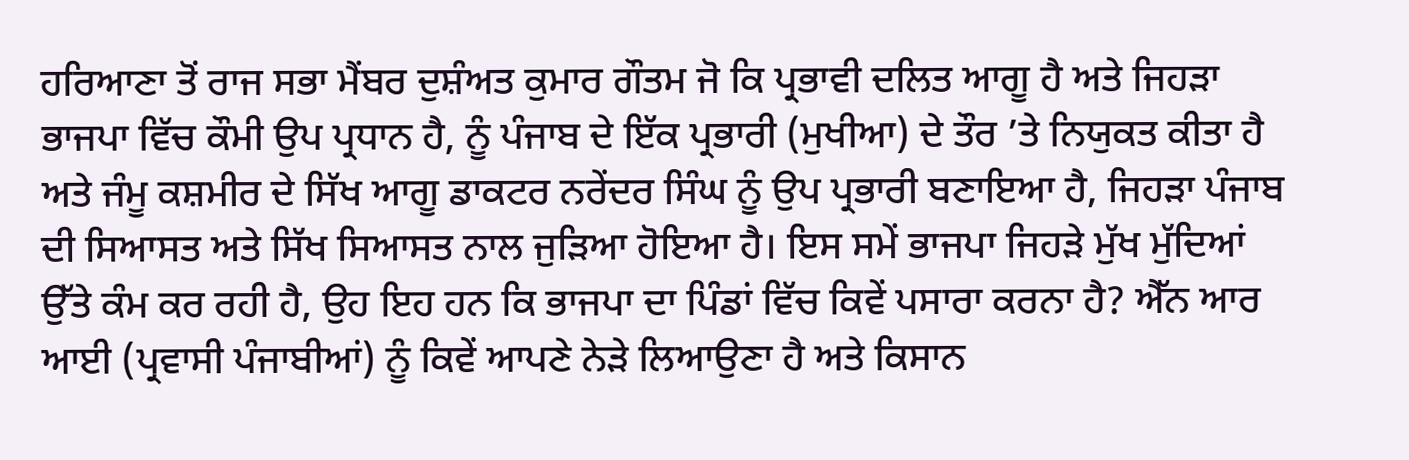ਹਰਿਆਣਾ ਤੋਂ ਰਾਜ ਸਭਾ ਮੈਂਬਰ ਦੁਸ਼ੰਅਤ ਕੁਮਾਰ ਗੌਤਮ ਜੋ ਕਿ ਪ੍ਰਭਾਵੀ ਦਲਿਤ ਆਗੂ ਹੈ ਅਤੇ ਜਿਹੜਾ ਭਾਜਪਾ ਵਿੱਚ ਕੌਮੀ ਉਪ ਪ੍ਰਧਾਨ ਹੈ, ਨੂੰ ਪੰਜਾਬ ਦੇ ਇੱਕ ਪ੍ਰਭਾਰੀ (ਮੁਖੀਆ) ਦੇ ਤੌਰ ’ਤੇ ਨਿਯੁਕਤ ਕੀਤਾ ਹੈ ਅਤੇ ਜੰਮੂ ਕਸ਼ਮੀਰ ਦੇ ਸਿੱਖ ਆਗੂ ਡਾਕਟਰ ਨਰੇਂਦਰ ਸਿੰਘ ਨੂੰ ਉਪ ਪ੍ਰਭਾਰੀ ਬਣਾਇਆ ਹੈ, ਜਿਹੜਾ ਪੰਜਾਬ ਦੀ ਸਿਆਸਤ ਅਤੇ ਸਿੱਖ ਸਿਆਸਤ ਨਾਲ ਜੁੜਿਆ ਹੋਇਆ ਹੈ। ਇਸ ਸਮੇਂ ਭਾਜਪਾ ਜਿਹੜੇ ਮੁੱਖ ਮੁੱਦਿਆਂ ਉੱਤੇ ਕੰਮ ਕਰ ਰਹੀ ਹੈ, ਉਹ ਇਹ ਹਨ ਕਿ ਭਾਜਪਾ ਦਾ ਪਿੰਡਾਂ ਵਿੱਚ ਕਿਵੇਂ ਪਸਾਰਾ ਕਰਨਾ ਹੈ? ਐੱਨ ਆਰ ਆਈ (ਪ੍ਰਵਾਸੀ ਪੰਜਾਬੀਆਂ) ਨੂੰ ਕਿਵੇਂ ਆਪਣੇ ਨੇੜੇ ਲਿਆਉਣਾ ਹੈ ਅਤੇ ਕਿਸਾਨ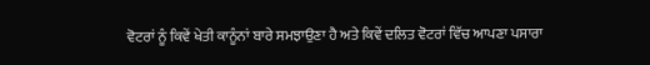ਵੋਟਰਾਂ ਨੂੰ ਕਿਵੇਂ ਖੇਤੀ ਕਾਨੂੰਨਾਂ ਬਾਰੇ ਸਮਝਾਉਣਾ ਹੈ ਅਤੇ ਕਿਵੇਂ ਦਲਿਤ ਵੋਟਰਾਂ ਵਿੱਚ ਆਪਣਾ ਪਸਾਰਾ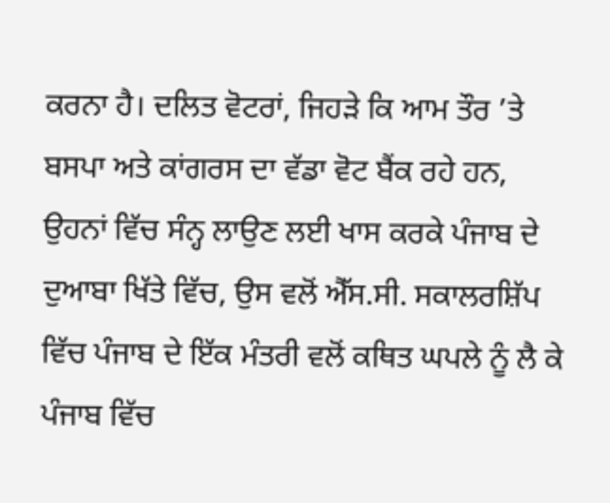ਕਰਨਾ ਹੈ। ਦਲਿਤ ਵੋਟਰਾਂ, ਜਿਹੜੇ ਕਿ ਆਮ ਤੌਰ ’ਤੇ ਬਸਪਾ ਅਤੇ ਕਾਂਗਰਸ ਦਾ ਵੱਡਾ ਵੋਟ ਬੈਂਕ ਰਹੇ ਹਨ, ਉਹਨਾਂ ਵਿੱਚ ਸੰਨ੍ਹ ਲਾਉਣ ਲਈ ਖਾਸ ਕਰਕੇ ਪੰਜਾਬ ਦੇ ਦੁਆਬਾ ਖਿੱਤੇ ਵਿੱਚ, ਉਸ ਵਲੋਂ ਐੱਸ.ਸੀ. ਸਕਾਲਰਸ਼ਿੱਪ ਵਿੱਚ ਪੰਜਾਬ ਦੇ ਇੱਕ ਮੰਤਰੀ ਵਲੋਂ ਕਥਿਤ ਘਪਲੇ ਨੂੰ ਲੈ ਕੇ ਪੰਜਾਬ ਵਿੱਚ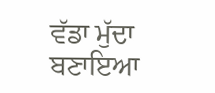ਵੱਡਾ ਮੁੱਦਾ ਬਣਾਇਆ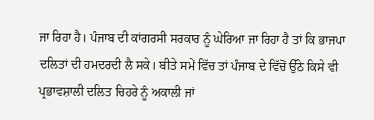ਜਾ ਰਿਹਾ ਹੈ। ਪੰਜਾਬ ਦੀ ਕਾਂਗਰਸੀ ਸਰਕਾਰ ਨੂੰ ਘੇਰਿਆ ਜਾ ਰਿਹਾ ਹੈ ਤਾਂ ਕਿ ਭਾਜਪਾ ਦਲਿਤਾਂ ਦੀ ਹਮਦਰਦੀ ਲੈ ਸਕੇ। ਬੀਤੇ ਸਮੇਂ ਵਿੱਚ ਤਾਂ ਪੰਜਾਬ ਦੇ ਵਿੱਚੋਂ ਉੱਠੇ ਕਿਸੇ ਵੀ ਪ੍ਰਭਾਵਸ਼ਾਲੀ ਦਲਿਤ ਚਿਹਰੇ ਨੂੰ ਅਕਾਲੀ ਜਾਂ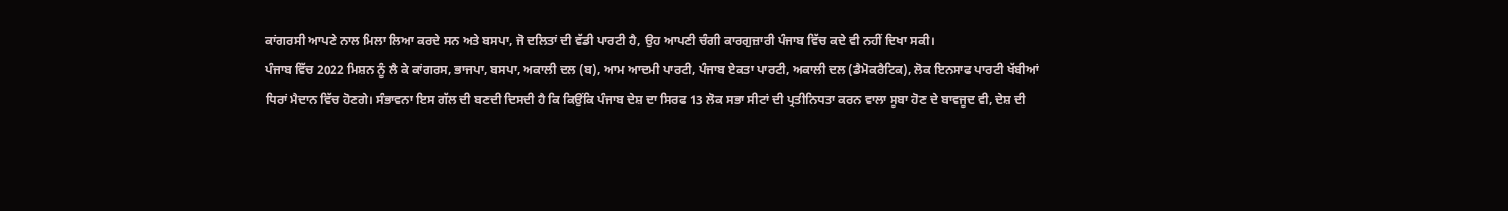ਕਾਂਗਰਸੀ ਆਪਣੇ ਨਾਲ ਮਿਲਾ ਲਿਆ ਕਰਦੇ ਸਨ ਅਤੇ ਬਸਪਾ, ਜੋ ਦਲਿਤਾਂ ਦੀ ਵੱਡੀ ਪਾਰਟੀ ਹੈ, ਉਹ ਆਪਣੀ ਚੰਗੀ ਕਾਰਗੁਜ਼ਾਰੀ ਪੰਜਾਬ ਵਿੱਚ ਕਦੇ ਵੀ ਨਹੀਂ ਦਿਖਾ ਸਕੀ।
ਪੰਜਾਬ ਵਿੱਚ 2022 ਮਿਸ਼ਨ ਨੂੰ ਲੈ ਕੇ ਕਾਂਗਰਸ, ਭਾਜਪਾ, ਬਸਪਾ, ਅਕਾਲੀ ਦਲ (ਬ), ਆਮ ਆਦਮੀ ਪਾਰਟੀ, ਪੰਜਾਬ ਏਕਤਾ ਪਾਰਟੀ, ਅਕਾਲੀ ਦਲ (ਡੈਮੋਕਰੈਟਿਕ), ਲੋਕ ਇਨਸਾਫ ਪਾਰਟੀ ਖੱਬੀਆਂ ਧਿਰਾਂ ਮੈਦਾਨ ਵਿੱਚ ਹੋਣਗੇ। ਸੰਭਾਵਨਾ ਇਸ ਗੱਲ ਦੀ ਬਣਦੀ ਦਿਸਦੀ ਹੈ ਕਿ ਕਿਉਂਕਿ ਪੰਜਾਬ ਦੇਸ਼ ਦਾ ਸਿਰਫ 13 ਲੋਕ ਸਭਾ ਸੀਟਾਂ ਦੀ ਪ੍ਰਤੀਨਿਧਤਾ ਕਰਨ ਵਾਲਾ ਸੂਬਾ ਹੋਣ ਦੇ ਬਾਵਜੂਦ ਵੀ, ਦੇਸ਼ ਦੀ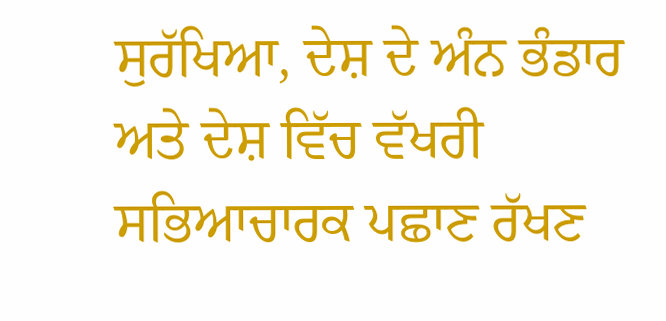ਸੁਰੱਖਿਆ, ਦੇਸ਼ ਦੇ ਅੰਨ ਭੰਡਾਰ ਅਤੇ ਦੇਸ਼ ਵਿੱਚ ਵੱਖਰੀ ਸਭਿਆਚਾਰਕ ਪਛਾਣ ਰੱਖਣ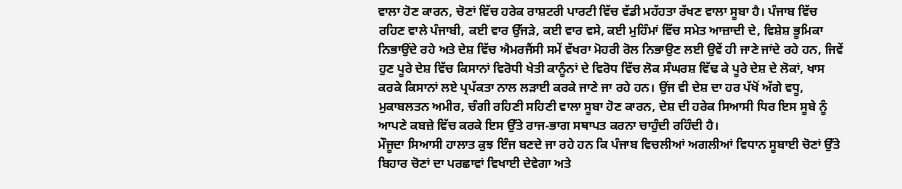ਵਾਲਾ ਹੋਣ ਕਾਰਨ, ਚੋਣਾਂ ਵਿੱਚ ਹਰੇਕ ਰਾਸ਼ਟਰੀ ਪਾਰਟੀ ਵਿੱਚ ਵੱਡੀ ਮਹੱਹਤਾ ਰੱਖਣ ਵਾਲਾ ਸੂਬਾ ਹੈ। ਪੰਜਾਬ ਵਿੱਚ ਰਹਿਣ ਵਾਲੇ ਪੰਜਾਬੀ, ਕਈ ਵਾਰ ਉੱਜੜੇ, ਕਈ ਵਾਰ ਵਸੇ, ਕਈ ਮੁਹਿੰਮਾਂ ਵਿੱਚ ਸਮੇਤ ਆਜ਼ਾਦੀ ਦੇ, ਵਿਸ਼ੇਸ਼ ਭੂਮਿਕਾ ਨਿਭਾਉਂਦੇ ਰਹੇ ਅਤੇ ਦੇਸ਼ ਵਿੱਚ ਐਮਰਜੈਂਸੀ ਸਮੇਂ ਵੱਖਰਾ ਮੋਹਰੀ ਰੋਲ ਨਿਭਾਉਣ ਲਈ ਉਵੇਂ ਹੀ ਜਾਣੇ ਜਾਂਦੇ ਰਹੇ ਹਨ, ਜਿਵੇਂ ਹੁਣ ਪੂਰੇ ਦੇਸ਼ ਵਿੱਚ ਕਿਸਾਨਾਂ ਵਿਰੋਧੀ ਖੇਤੀ ਕਾਨੂੰਨਾਂ ਦੇ ਵਿਰੋਧ ਵਿੱਚ ਲੋਕ ਸੰਘਰਸ਼ ਵਿੱਢ ਕੇ ਪੂਰੇ ਦੇਸ਼ ਦੇ ਲੋਕਾਂ, ਖਾਸ ਕਰਕੇ ਕਿਸਾਨਾਂ ਲਏ ਪ੍ਰਪੱਕਤਾ ਨਾਲ ਲੜਾਈ ਕਰਕੇ ਜਾਣੇ ਜਾ ਰਹੇ ਹਨ। ਉਂਜ ਵੀ ਦੇਸ਼ ਦਾ ਹਰ ਪੱਖੋਂ ਅੱਗੇ ਵਧੂ, ਮੁਕਾਬਲਤਨ ਅਮੀਰ, ਚੰਗੀ ਰਹਿਣੀ ਸਹਿਣੀ ਵਾਲਾ ਸੂਬਾ ਹੋਣ ਕਾਰਨ, ਦੇਸ਼ ਦੀ ਹਰੇਕ ਸਿਆਸੀ ਧਿਰ ਇਸ ਸੂਬੇ ਨੂੰ ਆਪਣੇ ਕਬਜ਼ੇ ਵਿੱਚ ਕਰਕੇ ਇਸ ਉੱਤੇ ਰਾਜ-ਭਾਗ ਸਥਾਪਤ ਕਰਨਾ ਚਾਹੁੰਦੀ ਰਹਿੰਦੀ ਹੈ।
ਮੌਜੂਦਾ ਸਿਆਸੀ ਹਾਲਾਤ ਕੁਝ ਇੰਜ ਬਣਦੇ ਜਾ ਰਹੇ ਹਨ ਕਿ ਪੰਜਾਬ ਵਿਚਲੀਆਂ ਅਗਲੀਆਂ ਵਿਧਾਨ ਸੂਬਾਈ ਚੋਣਾਂ ਉੱਤੇ ਬਿਹਾਰ ਚੋਣਾਂ ਦਾ ਪਰਛਾਵਾਂ ਵਿਖਾਈ ਦੇਵੇਗਾ ਅਤੇ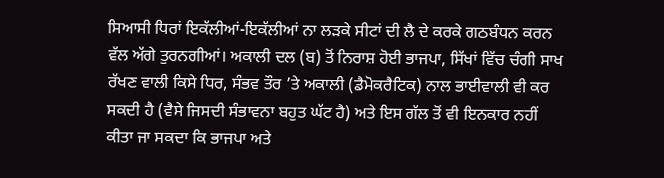ਸਿਆਸੀ ਧਿਰਾਂ ਇਕੱਲੀਆਂ-ਇਕੱਲੀਆਂ ਨਾ ਲੜਕੇ ਸੀਟਾਂ ਦੀ ਲੈ ਦੇ ਕਰਕੇ ਗਠਬੰਧਨ ਕਰਨ ਵੱਲ ਅੱਗੇ ਤੁਰਨਗੀਆਂ। ਅਕਾਲੀ ਦਲ (ਬ) ਤੋਂ ਨਿਰਾਸ਼ ਹੋਈ ਭਾਜਪਾ, ਸਿੱਖਾਂ ਵਿੱਚ ਚੰਗੀ ਸਾਖ ਰੱਖਣ ਵਾਲੀ ਕਿਸੇ ਧਿਰ, ਸੰਭਵ ਤੌਰ ’ਤੇ ਅਕਾਲੀ (ਡੈਮੋਕਰੈਟਿਕ) ਨਾਲ ਭਾਈਵਾਲੀ ਵੀ ਕਰ ਸਕਦੀ ਹੈ (ਵੈਸੇ ਜਿਸਦੀ ਸੰਭਾਵਨਾ ਬਹੁਤ ਘੱਟ ਹੈ) ਅਤੇ ਇਸ ਗੱਲ ਤੋਂ ਵੀ ਇਨਕਾਰ ਨਹੀਂ ਕੀਤਾ ਜਾ ਸਕਦਾ ਕਿ ਭਾਜਪਾ ਅਤੇ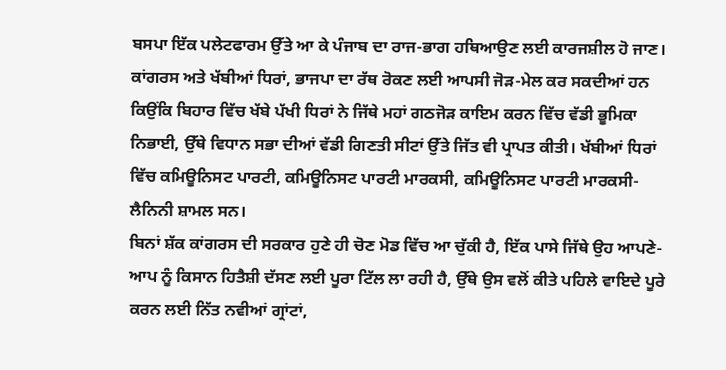ਬਸਪਾ ਇੱਕ ਪਲੇਟਫਾਰਮ ਉੱਤੇ ਆ ਕੇ ਪੰਜਾਬ ਦਾ ਰਾਜ-ਭਾਗ ਹਥਿਆਉਣ ਲਈ ਕਾਰਜਸ਼ੀਲ ਹੋ ਜਾਣ। ਕਾਂਗਰਸ ਅਤੇ ਖੱਬੀਆਂ ਧਿਰਾਂ, ਭਾਜਪਾ ਦਾ ਰੱਥ ਰੋਕਣ ਲਈ ਆਪਸੀ ਜੋੜ-ਮੇਲ ਕਰ ਸਕਦੀਆਂ ਹਨ ਕਿਉਂਕਿ ਬਿਹਾਰ ਵਿੱਚ ਖੱਬੇ ਪੱਖੀ ਧਿਰਾਂ ਨੇ ਜਿੱਥੇ ਮਹਾਂ ਗਠਜੋੜ ਕਾਇਮ ਕਰਨ ਵਿੱਚ ਵੱਡੀ ਭੂਮਿਕਾ ਨਿਭਾਈ, ਉੱਥੇ ਵਿਧਾਨ ਸਭਾ ਦੀਆਂ ਵੱਡੀ ਗਿਣਤੀ ਸੀਟਾਂ ਉੱਤੇ ਜਿੱਤ ਵੀ ਪ੍ਰਾਪਤ ਕੀਤੀ। ਖੱਬੀਆਂ ਧਿਰਾਂ ਵਿੱਚ ਕਮਿਊਨਿਸਟ ਪਾਰਟੀ, ਕਮਿਊਨਿਸਟ ਪਾਰਟੀ ਮਾਰਕਸੀ, ਕਮਿਊਨਿਸਟ ਪਾਰਟੀ ਮਾਰਕਸੀ-ਲੈਨਿਨੀ ਸ਼ਾਮਲ ਸਨ।
ਬਿਨਾਂ ਸ਼ੱਕ ਕਾਂਗਰਸ ਦੀ ਸਰਕਾਰ ਹੁਣੇ ਹੀ ਚੋਣ ਮੋਡ ਵਿੱਚ ਆ ਚੁੱਕੀ ਹੈ, ਇੱਕ ਪਾਸੇ ਜਿੱਥੇ ਉਹ ਆਪਣੇ-ਆਪ ਨੂੰ ਕਿਸਾਨ ਹਿਤੈਸ਼ੀ ਦੱਸਣ ਲਈ ਪੂਰਾ ਟਿੱਲ ਲਾ ਰਹੀ ਹੈ, ਉੱਥੇ ਉਸ ਵਲੋਂ ਕੀਤੇ ਪਹਿਲੇ ਵਾਇਦੇ ਪੂਰੇ ਕਰਨ ਲਈ ਨਿੱਤ ਨਵੀਆਂ ਗ੍ਰਾਂਟਾਂ,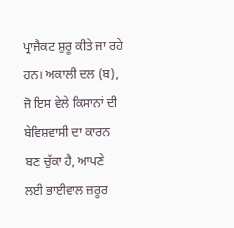ਪ੍ਰਾਜੈਕਟ ਸ਼ੁਰੂ ਕੀਤੇ ਜਾ ਰਹੇ ਹਨ। ਅਕਾਲੀ ਦਲ (ਬ), ਜੋ ਇਸ ਵੇਲੇ ਕਿਸਾਨਾਂ ਦੀ ਬੇਵਿਸ਼ਵਾਸੀ ਦਾ ਕਾਰਨ ਬਣ ਚੁੱਕਾ ਹੈ, ਆਪਣੇ ਲਈ ਭਾਈਵਾਲ ਜ਼ਰੂਰ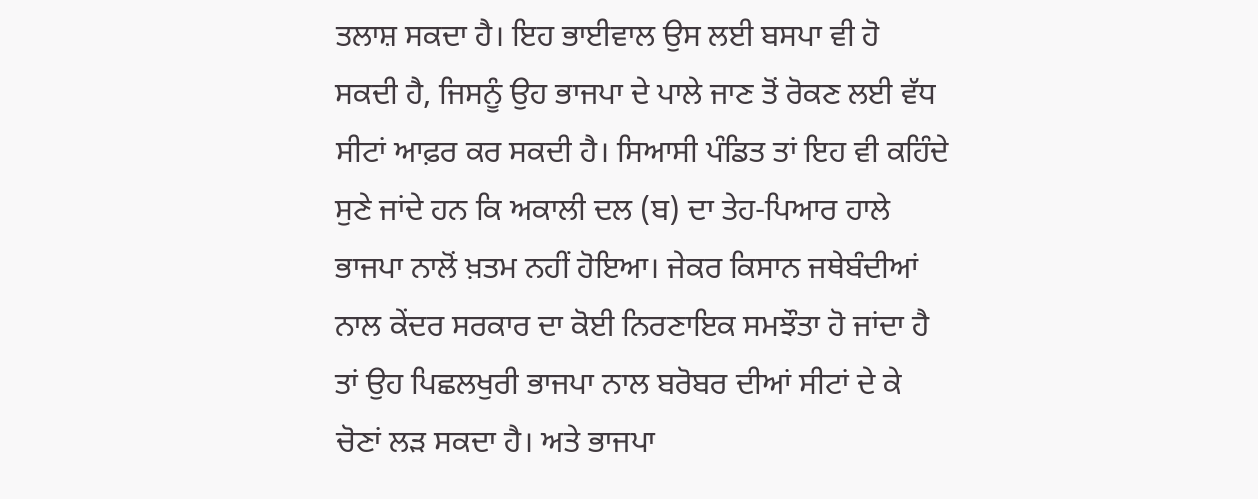ਤਲਾਸ਼ ਸਕਦਾ ਹੈ। ਇਹ ਭਾਈਵਾਲ ਉਸ ਲਈ ਬਸਪਾ ਵੀ ਹੋ ਸਕਦੀ ਹੈ, ਜਿਸਨੂੰ ਉਹ ਭਾਜਪਾ ਦੇ ਪਾਲੇ ਜਾਣ ਤੋਂ ਰੋਕਣ ਲਈ ਵੱਧ ਸੀਟਾਂ ਆਫ਼ਰ ਕਰ ਸਕਦੀ ਹੈ। ਸਿਆਸੀ ਪੰਡਿਤ ਤਾਂ ਇਹ ਵੀ ਕਹਿੰਦੇ ਸੁਣੇ ਜਾਂਦੇ ਹਨ ਕਿ ਅਕਾਲੀ ਦਲ (ਬ) ਦਾ ਤੇਹ-ਪਿਆਰ ਹਾਲੇ ਭਾਜਪਾ ਨਾਲੋਂ ਖ਼ਤਮ ਨਹੀਂ ਹੋਇਆ। ਜੇਕਰ ਕਿਸਾਨ ਜਥੇਬੰਦੀਆਂ ਨਾਲ ਕੇਂਦਰ ਸਰਕਾਰ ਦਾ ਕੋਈ ਨਿਰਣਾਇਕ ਸਮਝੌਤਾ ਹੋ ਜਾਂਦਾ ਹੈ ਤਾਂ ਉਹ ਪਿਛਲਖੁਰੀ ਭਾਜਪਾ ਨਾਲ ਬਰੋਬਰ ਦੀਆਂ ਸੀਟਾਂ ਦੇ ਕੇ ਚੋਣਾਂ ਲੜ ਸਕਦਾ ਹੈ। ਅਤੇ ਭਾਜਪਾ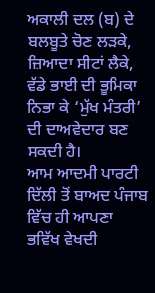ਅਕਾਲੀ ਦਲ (ਬ) ਦੇ ਬਲਬੂਤੇ ਚੋਣ ਲੜਕੇ, ਜ਼ਿਆਦਾ ਸੀਟਾਂ ਲੈਕੇ, ਵੱਡੇ ਭਾਈ ਦੀ ਭੂਮਿਕਾ ਨਿਭਾ ਕੇ ‘ਮੁੱਖ ਮੰਤਰੀ’ ਦੀ ਦਾਅਵੇਦਾਰ ਬਣ ਸਕਦੀ ਹੈ।
ਆਮ ਆਦਮੀ ਪਾਰਟੀ ਦਿੱਲੀ ਤੋਂ ਬਾਅਦ ਪੰਜਾਬ ਵਿੱਚ ਹੀ ਆਪਣਾ ਭਵਿੱਖ ਵੇਖਦੀ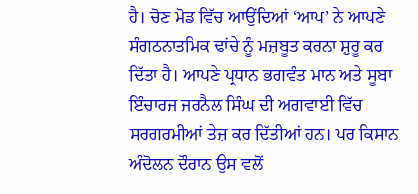ਹੈ। ਚੋਣ ਮੋਡ ਵਿੱਚ ਆਉਂਦਿਆਂ ‘ਆਪ’ ਨੇ ਆਪਣੇ ਸੰਗਠਨਾਤਮਿਕ ਢਾਂਚੇ ਨੂੰ ਮਜ਼ਬੂਤ ਕਰਨਾ ਸ਼ੁਰੂ ਕਰ ਦਿੱਤਾ ਹੈ। ਆਪਣੇ ਪ੍ਰਧਾਨ ਭਗਵੰਤ ਮਾਨ ਅਤੇ ਸੂਬਾ ਇੰਚਾਰਜ ਜਰਨੈਲ ਸਿੰਘ ਦੀ ਅਗਵਾਈ ਵਿੱਚ ਸਰਗਰਮੀਆਂ ਤੇਜ਼ ਕਰ ਦਿੱਤੀਆਂ ਹਨ। ਪਰ ਕਿਸਾਨ ਅੰਦੋਲਨ ਦੌਰਾਨ ਉਸ ਵਲੋਂ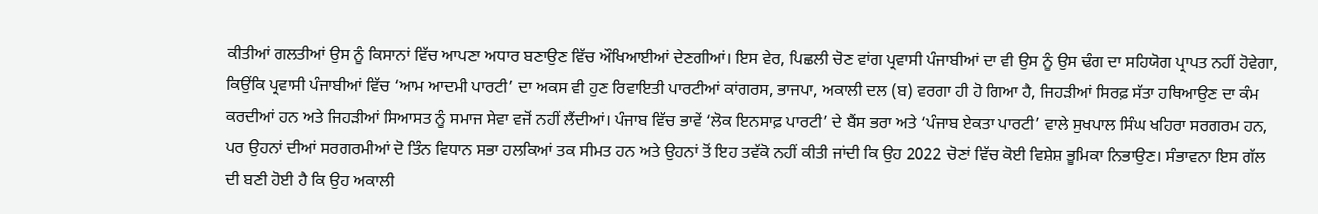ਕੀਤੀਆਂ ਗਲਤੀਆਂ ਉਸ ਨੂੰ ਕਿਸਾਨਾਂ ਵਿੱਚ ਆਪਣਾ ਅਧਾਰ ਬਣਾਉਣ ਵਿੱਚ ਔਖਿਆਈਆਂ ਦੇਣਗੀਆਂ। ਇਸ ਵੇਰ, ਪਿਛਲੀ ਚੋਣ ਵਾਂਗ ਪ੍ਰਵਾਸੀ ਪੰਜਾਬੀਆਂ ਦਾ ਵੀ ਉਸ ਨੂੰ ਉਸ ਢੰਗ ਦਾ ਸਹਿਯੋਗ ਪ੍ਰਾਪਤ ਨਹੀਂ ਹੋਵੇਗਾ, ਕਿਉਂਕਿ ਪ੍ਰਵਾਸੀ ਪੰਜਾਬੀਆਂ ਵਿੱਚ ‘ਆਮ ਆਦਮੀ ਪਾਰਟੀ’ ਦਾ ਅਕਸ ਵੀ ਹੁਣ ਰਿਵਾਇਤੀ ਪਾਰਟੀਆਂ ਕਾਂਗਰਸ, ਭਾਜਪਾ, ਅਕਾਲੀ ਦਲ (ਬ) ਵਰਗਾ ਹੀ ਹੋ ਗਿਆ ਹੈ, ਜਿਹੜੀਆਂ ਸਿਰਫ਼ ਸੱਤਾ ਹਥਿਆਉਣ ਦਾ ਕੰਮ ਕਰਦੀਆਂ ਹਨ ਅਤੇ ਜਿਹੜੀਆਂ ਸਿਆਸਤ ਨੂੰ ਸਮਾਜ ਸੇਵਾ ਵਜੋਂ ਨਹੀਂ ਲੈਂਦੀਆਂ। ਪੰਜਾਬ ਵਿੱਚ ਭਾਵੇਂ ‘ਲੋਕ ਇਨਸਾਫ਼ ਪਾਰਟੀ’ ਦੇ ਬੈਂਸ ਭਰਾ ਅਤੇ ‘ਪੰਜਾਬ ਏਕਤਾ ਪਾਰਟੀ’ ਵਾਲੇ ਸੁਖਪਾਲ ਸਿੰਘ ਖਹਿਰਾ ਸਰਗਰਮ ਹਨ, ਪਰ ਉਹਨਾਂ ਦੀਆਂ ਸਰਗਰਮੀਆਂ ਦੋ ਤਿੰਨ ਵਿਧਾਨ ਸਭਾ ਹਲਕਿਆਂ ਤਕ ਸੀਮਤ ਹਨ ਅਤੇ ਉਹਨਾਂ ਤੋਂ ਇਹ ਤਵੱਕੋ ਨਹੀਂ ਕੀਤੀ ਜਾਂਦੀ ਕਿ ਉਹ 2022 ਚੋਣਾਂ ਵਿੱਚ ਕੋਈ ਵਿਸ਼ੇਸ਼ ਭੂਮਿਕਾ ਨਿਭਾਉਣ। ਸੰਭਾਵਨਾ ਇਸ ਗੱਲ ਦੀ ਬਣੀ ਹੋਈ ਹੈ ਕਿ ਉਹ ਅਕਾਲੀ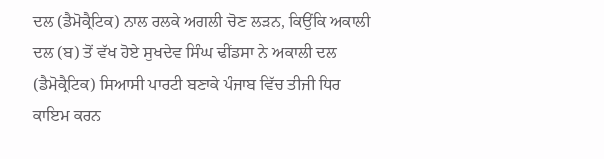ਦਲ (ਡੈਮੋਕ੍ਰੈਟਿਕ) ਨਾਲ ਰਲਕੇ ਅਗਲੀ ਚੋਣ ਲੜਨ, ਕਿਉਂਕਿ ਅਕਾਲੀ ਦਲ (ਬ) ਤੋਂ ਵੱਖ ਹੋਏ ਸੁਖਦੇਵ ਸਿੰਘ ਢੀਂਡਸਾ ਨੇ ਅਕਾਲੀ ਦਲ (ਡੈਮੋਕ੍ਰੈਟਿਕ) ਸਿਆਸੀ ਪਾਰਟੀ ਬਣਾਕੇ ਪੰਜਾਬ ਵਿੱਚ ਤੀਜੀ ਧਿਰ ਕਾਇਮ ਕਰਨ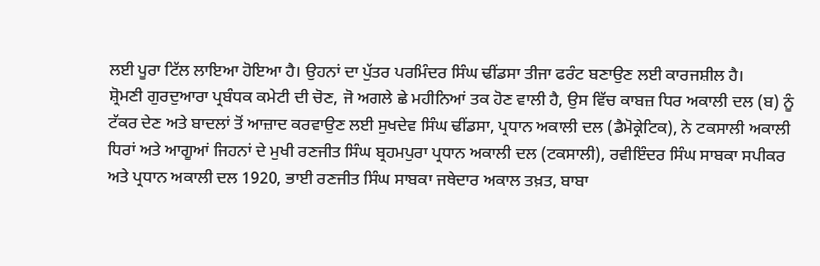ਲਈ ਪੂਰਾ ਟਿੱਲ ਲਾਇਆ ਹੋਇਆ ਹੈ। ਉਹਨਾਂ ਦਾ ਪੁੱਤਰ ਪਰਮਿੰਦਰ ਸਿੰਘ ਢੀਂਡਸਾ ਤੀਜਾ ਫਰੰਟ ਬਣਾਉਣ ਲਈ ਕਾਰਜਸ਼ੀਲ ਹੈ।
ਸ਼੍ਰੋਮਣੀ ਗੁਰਦੁਆਰਾ ਪ੍ਰਬੰਧਕ ਕਮੇਟੀ ਦੀ ਚੋਣ, ਜੋ ਅਗਲੇ ਛੇ ਮਹੀਨਿਆਂ ਤਕ ਹੋਣ ਵਾਲੀ ਹੈ, ਉਸ ਵਿੱਚ ਕਾਬਜ਼ ਧਿਰ ਅਕਾਲੀ ਦਲ (ਬ) ਨੂੰ ਟੱਕਰ ਦੇਣ ਅਤੇ ਬਾਦਲਾਂ ਤੋਂ ਆਜ਼ਾਦ ਕਰਵਾਉਣ ਲਈ ਸੁਖਦੇਵ ਸਿੰਘ ਢੀਂਡਸਾ, ਪ੍ਰਧਾਨ ਅਕਾਲੀ ਦਲ (ਡੈਮੋਕ੍ਰੇਟਿਕ), ਨੇ ਟਕਸਾਲੀ ਅਕਾਲੀ ਧਿਰਾਂ ਅਤੇ ਆਗੂਆਂ ਜਿਹਨਾਂ ਦੇ ਮੁਖੀ ਰਣਜੀਤ ਸਿੰਘ ਬ੍ਰਹਮਪੁਰਾ ਪ੍ਰਧਾਨ ਅਕਾਲੀ ਦਲ (ਟਕਸਾਲੀ), ਰਵੀਇੰਦਰ ਸਿੰਘ ਸਾਬਕਾ ਸਪੀਕਰ ਅਤੇ ਪ੍ਰਧਾਨ ਅਕਾਲੀ ਦਲ 1920, ਭਾਈ ਰਣਜੀਤ ਸਿੰਘ ਸਾਬਕਾ ਜਥੇਦਾਰ ਅਕਾਲ ਤਖ਼ਤ, ਬਾਬਾ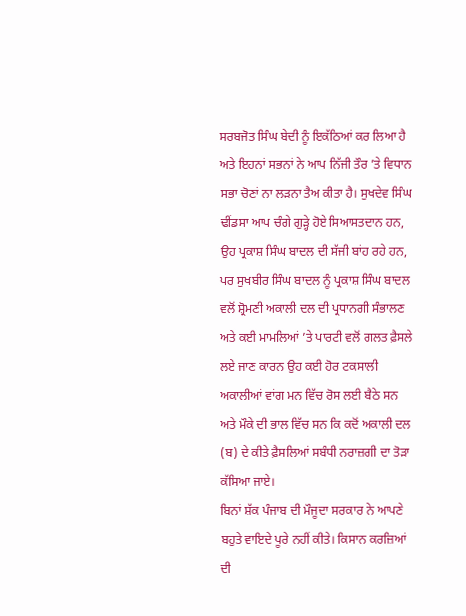ਸਰਬਜੋਤ ਸਿੰਘ ਬੇਦੀ ਨੂੰ ਇਕੱਠਿਆਂ ਕਰ ਲਿਆ ਹੈ ਅਤੇ ਇਹਨਾਂ ਸਭਨਾਂ ਨੇ ਆਪ ਨਿੱਜੀ ਤੌਰ ’ਤੇ ਵਿਧਾਨ ਸਭਾ ਚੋਣਾਂ ਨਾ ਲੜਨਾ ਤੈਅ ਕੀਤਾ ਹੈ। ਸੁਖਦੇਵ ਸਿੰਘ ਢੀਂਡਸਾ ਆਪ ਚੰਗੇ ਗੁੜ੍ਹੇ ਹੋਏ ਸਿਆਸਤਦਾਨ ਹਨ, ਉਹ ਪ੍ਰਕਾਸ਼ ਸਿੰਘ ਬਾਦਲ ਦੀ ਸੱਜੀ ਬਾਂਹ ਰਹੇ ਹਨ, ਪਰ ਸੁਖਬੀਰ ਸਿੰਘ ਬਾਦਲ ਨੂੰ ਪ੍ਰਕਾਸ਼ ਸਿੰਘ ਬਾਦਲ ਵਲੋਂ ਸ਼੍ਰੋਮਣੀ ਅਕਾਲੀ ਦਲ ਦੀ ਪ੍ਰਧਾਨਗੀ ਸੰਭਾਲਣ ਅਤੇ ਕਈ ਮਾਮਲਿਆਂ ’ਤੇ ਪਾਰਟੀ ਵਲੋਂ ਗਲਤ ਫ਼ੈਸਲੇ ਲਏ ਜਾਣ ਕਾਰਨ ਉਹ ਕਈ ਹੋਰ ਟਕਸਾਲੀ ਅਕਾਲੀਆਂ ਵਾਂਗ ਮਨ ਵਿੱਚ ਰੋਸ ਲਈ ਬੈਠੇ ਸਨ ਅਤੇ ਮੌਕੇ ਦੀ ਭਾਲ ਵਿੱਚ ਸਨ ਕਿ ਕਦੋਂ ਅਕਾਲੀ ਦਲ (ਬ) ਦੇ ਕੀਤੇ ਫ਼ੈਸਲਿਆਂ ਸਬੰਧੀ ਨਰਾਜ਼ਗੀ ਦਾ ਤੋੜਾ ਕੱਸਿਆ ਜਾਏ।
ਬਿਨਾਂ ਸ਼ੱਕ ਪੰਜਾਬ ਦੀ ਮੌਜੂਦਾ ਸਰਕਾਰ ਨੇ ਆਪਣੇ ਬਹੁਤੇ ਵਾਇਦੇ ਪੂਰੇ ਨਹੀਂ ਕੀਤੇ। ਕਿਸਾਨ ਕਰਜ਼ਿਆਂ ਦੀ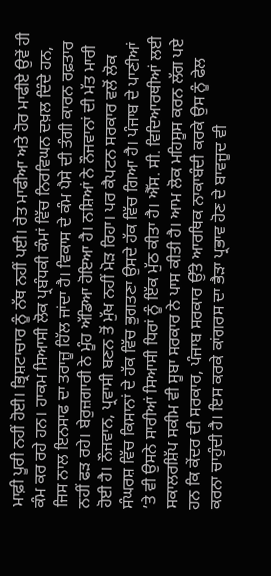ਮਾਫ਼ੀ ਪੂਰੀ ਨਹੀਂ ਹੋਈ। ਭ੍ਰਿਸ਼ਟਾਚਾਰ ਨੂੰ ਨੱਥ ਨਹੀਂ ਪਈ। ਰੇਤ ਮਾਫੀਆ ਅਤੇ ਹੋਰ ਮਾਫੀਏ ਉਵੇਂ ਹੀ ਕੰਮ ਕਰ ਰਹੇ ਹਨ। ਹਾਕਮ ਸਿਆਸੀ ਲੋਕ ਪ੍ਰਬੰਧਕੀ ਕੰਮਾਂ ਵਿੱਚ ਨਿਰਵਿਘਨ ਦਖ਼ਲ ਦਿੰਦੇ ਹਨ, ਜਿਸ ਨਾਲ ਇਨਸਾਫ ਦਾ ਤਰਾਜ਼ੂ ਹਿੱਲ ਜਾਂਦਾ ਹੈ। ਵਿਕਾਸ ਦੇ ਕੰਮ ਪੈਸੇ ਦੀ ਤੰਗੀ ਕਾਰਨ ਰਫ਼ਤਾਰ ਨਹੀਂ ਫੜ ਰਹੇ। ਬੇਰੁਜ਼ਗਾਰੀ ਨੇ ਮੂੰਹ ਅੱਡਿਆ ਹੋਇਆ ਹੈ। ਨਸ਼ਿਆਂ ਨੇ ਨੌਜਵਾਨਾਂ ਦੀ ਮੱਤ ਮਾਰੀ ਹੋਈ ਹੈ। ਨੌਜਵਾਨ, ਪ੍ਰਵਾਸੀ ਬਣਨ ਤੋਂ ਮੁੱਖ ਨਹੀਂ ਮੋੜ ਰਿਹਾ। ਪਰ ਕੈਪਟਨ ਸਰਕਾਰ ਵਲੋਂ ਲੋਕ ਸੰਘਰਸ਼ ਵਿੱਚ ਕਿਸਾਨਾਂ ਦੇ ਹੱਕ ਵਿੱਚ ਭੁਗਤਣਾ ਉਸਦੇ ਹੱਕ ਵਿੱਚ ਗਿਆ ਹੈ। ਪੰਜਾਬ ਦੇ ਪਾਣੀਆਂ ’ਤੇ ਵੀ ਉਸਨੇ ਸਾਰੀਆਂ ਸਿਆਸੀ ਧਿਰਾਂ ਨੂੰ ਇੱਕ ਮੁੱਠ ਕੀਤਾ ਹੈ। ਐੱਸ. ਸੀ. ਵਿਦਿਆਰਥੀਆਂ ਲਈ ਸਕਾਲਰਸ਼ਿੱਪ ਸਕੀਮ ਵੀ ਸੂਬਾ ਸਰਕਾਰ ਨੇ ਪਾਸ ਕੀਤੀ ਹੈ। ਆਮ ਲੋਕ ਮਹਿਸੂਸ ਕਰਨ ਲੱਗ ਪਏ ਹਨ ਕਿ ਕੇਂਦਰ ਦੀ ਸਰਕਾਰ, ਪੰਜਾਬ ਸਰਕਾਰ ਉੱਤੇ ਆਰਥਿਕ ਨਾਕਾਬੰਦੀ ਕਰਕੇ ਉਸ ਨੂੰ ਫੇਲ ਕਰਨਾ ਚਾਹੁੰਦੀ ਹੈ। ਇਸ ਕਰਕੇ ਕਾਂਗਰਸ ਦਾ ਭੈੜਾ ਪ੍ਰਭਾਵ ਹੋਣ ਦੇ ਬਾਵਜੂਦ ਵੀ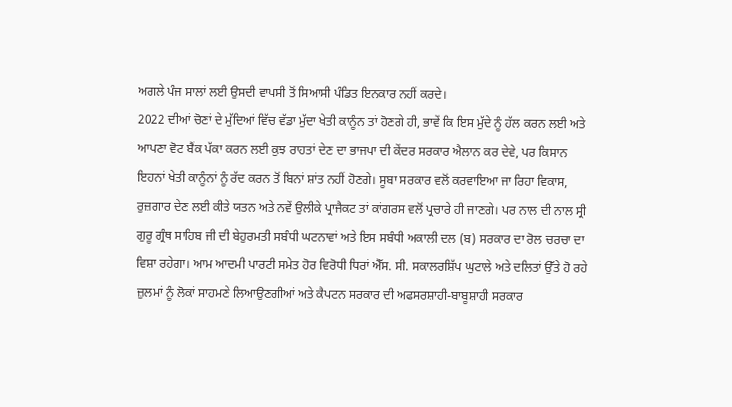ਅਗਲੇ ਪੰਜ ਸਾਲਾਂ ਲਈ ਉਸਦੀ ਵਾਪਸੀ ਤੋਂ ਸਿਆਸੀ ਪੰਡਿਤ ਇਨਕਾਰ ਨਹੀਂ ਕਰਦੇ।
2022 ਦੀਆਂ ਚੋਣਾਂ ਦੇ ਮੁੱਦਿਆਂ ਵਿੱਚ ਵੱਡਾ ਮੁੱਦਾ ਖੇਤੀ ਕਾਨੂੰਨ ਤਾਂ ਹੋਣਗੇ ਹੀ, ਭਾਵੇਂ ਕਿ ਇਸ ਮੁੱਦੇ ਨੂੰ ਹੱਲ ਕਰਨ ਲਈ ਅਤੇ ਆਪਣਾ ਵੋਟ ਬੈਂਕ ਪੱਕਾ ਕਰਨ ਲਈ ਕੁਝ ਰਾਹਤਾਂ ਦੇਣ ਦਾ ਭਾਜਪਾ ਦੀ ਕੇਂਦਰ ਸਰਕਾਰ ਐਲਾਨ ਕਰ ਦੇਵੇ, ਪਰ ਕਿਸਾਨ ਇਹਨਾਂ ਖੇਤੀ ਕਾਨੂੰਨਾਂ ਨੂੰ ਰੱਦ ਕਰਨ ਤੋਂ ਬਿਨਾਂ ਸ਼ਾਂਤ ਨਹੀਂ ਹੋਣਗੇ। ਸੂਬਾ ਸਰਕਾਰ ਵਲੋਂ ਕਰਵਾਇਆ ਜਾ ਰਿਹਾ ਵਿਕਾਸ, ਰੁਜ਼ਗਾਰ ਦੇਣ ਲਈ ਕੀਤੇ ਯਤਨ ਅਤੇ ਨਵੇਂ ਉਲੀਕੇ ਪ੍ਰਾਜੈਕਟ ਤਾਂ ਕਾਂਗਰਸ ਵਲੋਂ ਪ੍ਰਚਾਰੇ ਹੀ ਜਾਣਗੇ। ਪਰ ਨਾਲ ਦੀ ਨਾਲ ਸ੍ਰੀ ਗੁਰੂ ਗ੍ਰੰਥ ਸਾਹਿਬ ਜੀ ਦੀ ਬੇਹੁਰਮਤੀ ਸਬੰਧੀ ਘਟਨਾਵਾਂ ਅਤੇ ਇਸ ਸਬੰਧੀ ਅਕਾਲੀ ਦਲ (ਬ) ਸਰਕਾਰ ਦਾ ਰੋਲ ਚਰਚਾ ਦਾ ਵਿਸ਼ਾ ਰਹੇਗਾ। ਆਮ ਆਦਮੀ ਪਾਰਟੀ ਸਮੇਤ ਹੋਰ ਵਿਰੋਧੀ ਧਿਰਾਂ ਐੱਸ. ਸੀ. ਸਕਾਲਰਸ਼ਿੱਪ ਘੁਟਾਲੇ ਅਤੇ ਦਲਿਤਾਂ ਉੱਤੇ ਹੋ ਰਹੇ ਜ਼ੁਲਮਾਂ ਨੂੰ ਲੋਕਾਂ ਸਾਹਮਣੇ ਲਿਆਉਣਗੀਆਂ ਅਤੇ ਕੈਪਟਨ ਸਰਕਾਰ ਦੀ ਅਫਸਰਸ਼ਾਹੀ-ਬਾਬੂਸ਼ਾਹੀ ਸਰਕਾਰ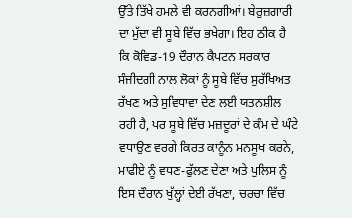ਉੱਤੇ ਤਿੱਖੇ ਹਮਲੇ ਵੀ ਕਰਨਗੀਆਂ। ਬੇਰੁਜ਼ਗਾਰੀ ਦਾ ਮੁੱਦਾ ਵੀ ਸੂਬੇ ਵਿੱਚ ਭਖੇਗਾ। ਇਹ ਠੀਕ ਹੈ ਕਿ ਕੋਵਿਡ-19 ਦੌਰਾਨ ਕੈਪਟਨ ਸਰਕਾਰ ਸੰਜੀਦਗੀ ਨਾਲ ਲੋਕਾਂ ਨੂੰ ਸੂਬੇ ਵਿੱਚ ਸੁਰੱਖਿਅਤ ਰੱਖਣ ਅਤੇ ਸੁਵਿਧਾਵਾ ਦੇਣ ਲਈ ਯਤਨਸ਼ੀਲ ਰਹੀ ਹੈ, ਪਰ ਸੂਬੇ ਵਿੱਚ ਮਜ਼ਦੂਰਾਂ ਦੇ ਕੰਮ ਦੇ ਘੰਟੇ ਵਧਾਉਣ ਵਰਗੇ ਕਿਰਤ ਕਾਨੂੰਨ ਮਨਸੂਖ ਕਰਨੇ, ਮਾਫੀਏ ਨੂੰ ਵਧਣ-ਫੁੱਲਣ ਦੇਣਾ ਅਤੇ ਪੁਲਿਸ ਨੂੰ ਇਸ ਦੌਰਾਨ ਖੁੱਲ੍ਹਾਂ ਦੇਈ ਰੱਖਣਾ, ਚਰਚਾ ਵਿੱਚ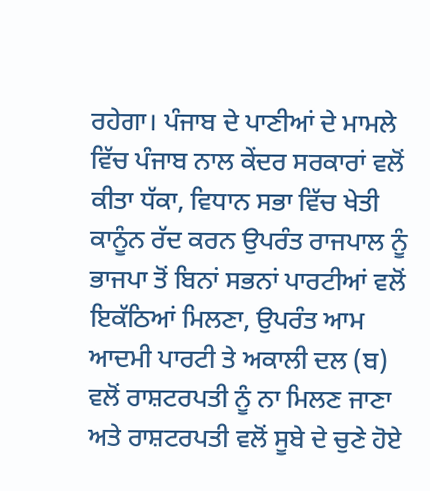ਰਹੇਗਾ। ਪੰਜਾਬ ਦੇ ਪਾਣੀਆਂ ਦੇ ਮਾਮਲੇ ਵਿੱਚ ਪੰਜਾਬ ਨਾਲ ਕੇਂਦਰ ਸਰਕਾਰਾਂ ਵਲੋਂ ਕੀਤਾ ਧੱਕਾ, ਵਿਧਾਨ ਸਭਾ ਵਿੱਚ ਖੇਤੀ ਕਾਨੂੰਨ ਰੱਦ ਕਰਨ ਉਪਰੰਤ ਰਾਜਪਾਲ ਨੂੰ ਭਾਜਪਾ ਤੋਂ ਬਿਨਾਂ ਸਭਨਾਂ ਪਾਰਟੀਆਂ ਵਲੋਂ ਇਕੱਠਿਆਂ ਮਿਲਣਾ, ਉਪਰੰਤ ਆਮ ਆਦਮੀ ਪਾਰਟੀ ਤੇ ਅਕਾਲੀ ਦਲ (ਬ) ਵਲੋਂ ਰਾਸ਼ਟਰਪਤੀ ਨੂੰ ਨਾ ਮਿਲਣ ਜਾਣਾ ਅਤੇ ਰਾਸ਼ਟਰਪਤੀ ਵਲੋਂ ਸੂਬੇ ਦੇ ਚੁਣੇ ਹੋਏ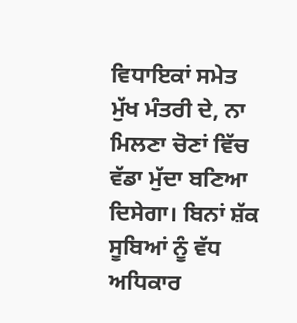ਵਿਧਾਇਕਾਂ ਸਮੇਤ ਮੁੱਖ ਮੰਤਰੀ ਦੇ, ਨਾ ਮਿਲਣਾ ਚੋਣਾਂ ਵਿੱਚ ਵੱਡਾ ਮੁੱਦਾ ਬਣਿਆ ਦਿਸੇਗਾ। ਬਿਨਾਂ ਸ਼ੱਕ ਸੂਬਿਆਂ ਨੂੰ ਵੱਧ ਅਧਿਕਾਰ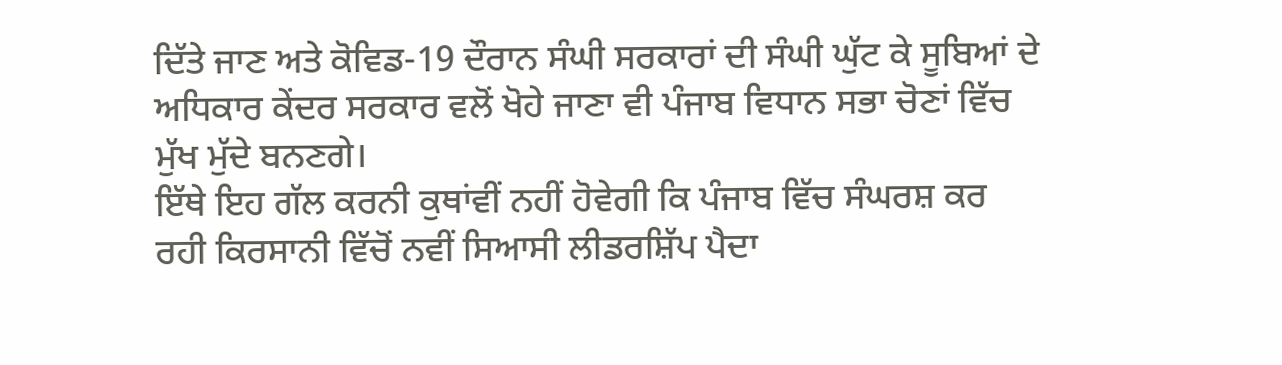ਦਿੱਤੇ ਜਾਣ ਅਤੇ ਕੋਵਿਡ-19 ਦੌਰਾਨ ਸੰਘੀ ਸਰਕਾਰਾਂ ਦੀ ਸੰਘੀ ਘੁੱਟ ਕੇ ਸੂਬਿਆਂ ਦੇ ਅਧਿਕਾਰ ਕੇਂਦਰ ਸਰਕਾਰ ਵਲੋਂ ਖੋਹੇ ਜਾਣਾ ਵੀ ਪੰਜਾਬ ਵਿਧਾਨ ਸਭਾ ਚੋਣਾਂ ਵਿੱਚ ਮੁੱਖ ਮੁੱਦੇ ਬਨਣਗੇ।
ਇੱਥੇ ਇਹ ਗੱਲ ਕਰਨੀ ਕੁਥਾਂਵੀਂ ਨਹੀਂ ਹੋਵੇਗੀ ਕਿ ਪੰਜਾਬ ਵਿੱਚ ਸੰਘਰਸ਼ ਕਰ ਰਹੀ ਕਿਰਸਾਨੀ ਵਿੱਚੋਂ ਨਵੀਂ ਸਿਆਸੀ ਲੀਡਰਸ਼ਿੱਪ ਪੈਦਾ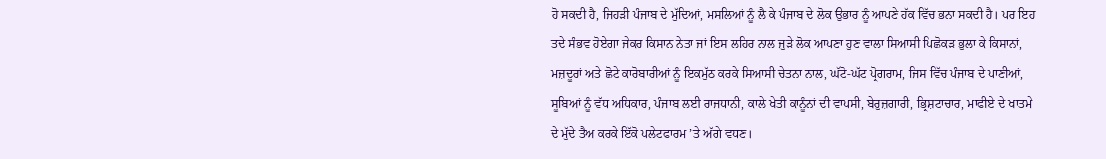ਹੋ ਸਕਦੀ ਹੈ, ਜਿਹੜੀ ਪੰਜਾਬ ਦੇ ਮੁੱਦਿਆਂ, ਮਸਲਿਆਂ ਨੂੰ ਲੈ ਕੇ ਪੰਜਾਬ ਦੇ ਲੋਕ ਉਭਾਰ ਨੂੰ ਆਪਣੇ ਹੱਕ ਵਿੱਚ ਭਨਾ ਸਕਦੀ ਹੈ। ਪਰ ਇਹ ਤਦੇ ਸੰਭਵ ਹੋਏਗਾ ਜੇਕਰ ਕਿਸਾਨ ਨੇਤਾ ਜਾਂ ਇਸ ਲਹਿਰ ਨਾਲ ਜੁੜੇ ਲੋਕ ਆਪਣਾ ਹੁਣ ਵਾਲਾ ਸਿਆਸੀ ਪਿਛੋਕੜ ਭੁਲਾ ਕੇ ਕਿਸਾਨਾਂ, ਮਜ਼ਦੂਰਾਂ ਅਤੇ ਛੋਟੇ ਕਾਰੋਬਾਰੀਆਂ ਨੂੰ ਇਕਮੁੱਠ ਕਰਕੇ ਸਿਆਸੀ ਚੇਤਨਾ ਨਾਲ, ਘੱਟੋ-ਘੱਟ ਪ੍ਰੋਗਰਾਮ, ਜਿਸ ਵਿੱਚ ਪੰਜਾਬ ਦੇ ਪਾਣੀਆਂ, ਸੂਬਿਆਂ ਨੂੰ ਵੱਧ ਅਧਿਕਾਰ, ਪੰਜਾਬ ਲਈ ਰਾਜਧਾਨੀ, ਕਾਲੇ ਖੇਤੀ ਕਾਨੂੰਨਾਂ ਦੀ ਵਾਪਸੀ, ਬੇਰੁਜ਼ਗਾਰੀ, ਭ੍ਰਿਸ਼ਟਾਚਾਰ, ਮਾਫੀਏ ਦੇ ਖਾਤਮੇ ਦੇ ਮੁੱਦੇ ਤੈਅ ਕਰਕੇ ਇੱਕੋ ਪਲੇਟਫਾਰਮ ’ਤੇ ਅੱਗੇ ਵਧਣ।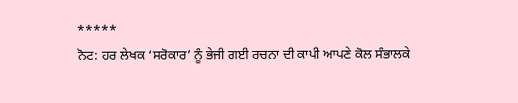*****
ਨੋਟ: ਹਰ ਲੇਖਕ ‘ਸਰੋਕਾਰ’ ਨੂੰ ਭੇਜੀ ਗਈ ਰਚਨਾ ਦੀ ਕਾਪੀ ਆਪਣੇ ਕੋਲ ਸੰਭਾਲਕੇ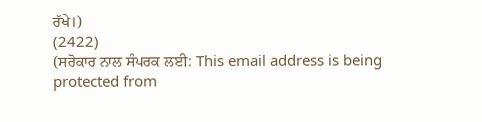ਰੱਖੇ।)
(2422)
(ਸਰੋਕਾਰ ਨਾਲ ਸੰਪਰਕ ਲਈ: This email address is being protected from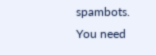spambots. You need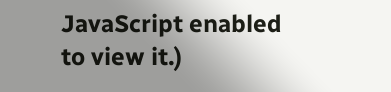JavaScript enabled to view it.)